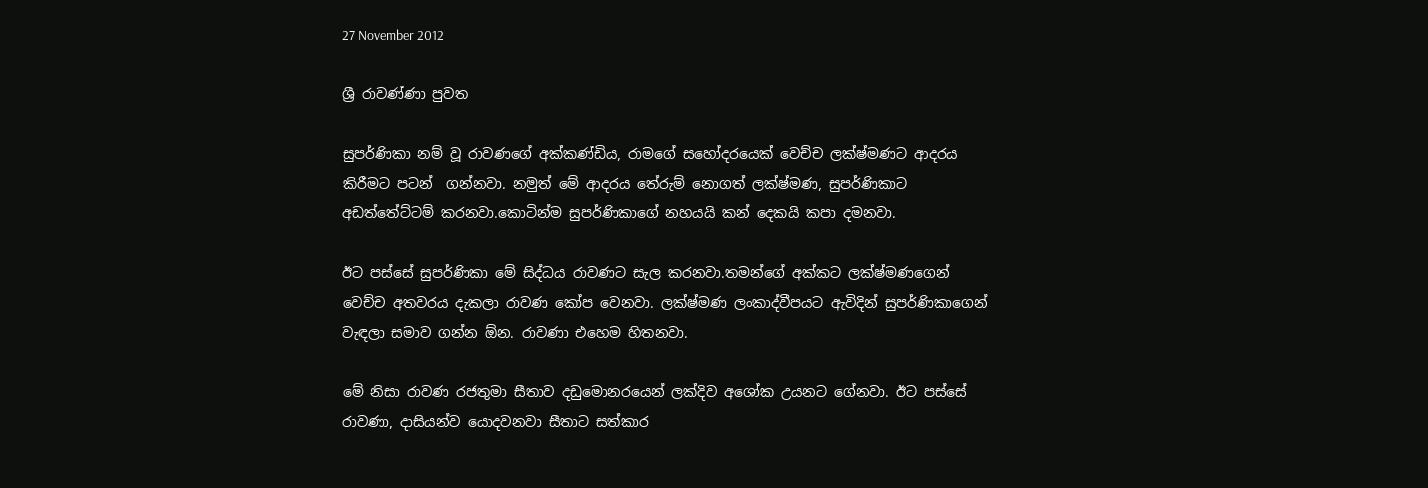27 November 2012

ශ්‍රී රාවණ්ණා පුවත

සුපර්ණිකා නම් වූ රාවණගේ අක්කණ්ඩිය, රාමගේ සහෝදරයෙක් වෙච්ච ලක්ෂ්මණට ආදරය කිරීමට පටන්  ගන්නවා. නමුත් මේ ආදරය තේරුම් නොගත් ලක්ෂ්මණ, සුපර්ණිකාට අඩත්තේට්ටම් කරනවා.කොටින්ම සුපර්ණිකාගේ නහයයි කන් දෙකයි කපා දමනවා.

ඊට පස්සේ සුපර්ණිකා මේ සිද්ධය රාවණට සැල කරනවා.තමන්ගේ අක්කට ලක්ෂ්මණගෙන් වෙච්ච අතවරය දැකලා රාවණ කෝප වෙනවා. ලක්ෂ්මණ ලංකාද්වීපයට ඇවිදින් සුපර්ණිකාගෙන් වැඳලා සමාව ගන්න ඕන. රාවණා එහෙම හිතනවා.

මේ නිසා රාවණ රජතුමා සීතාව දඩුමොනරයෙන් ලක්දිව අශෝක උයනට ගේනවා. ඊට පස්සේ රාවණා, දාසියන්ව යොදවනවා සීතාට සත්කාර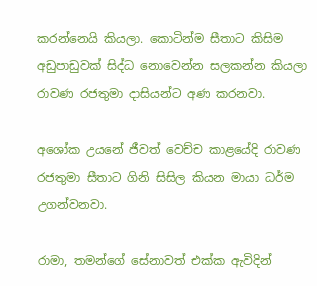කරන්නෙයි කියලා. කොටින්ම සීතාට කිසිම අඩුපාඩුවක් සිද්ධ නොවෙන්න සලකන්න කියලා රාවණ රජතුමා දාසියන්ට අණ කරනවා.

අශෝක උයනේ ජීවත් වෙච්ච කාළයේදි රාවණ රජතුමා සීතාට ගිනි සිසිල කියන මායා ධර්ම උගන්වනවා.

රාමා, තමන්ගේ සේනාවත් එක්ක ඇවිදින්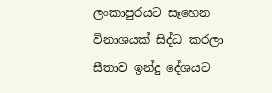ලංකාපුරයට සෑහෙන විනාශයක් සිද්ධ කරලා සීතාව ඉන්දු දේශයට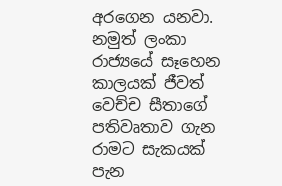අරගෙන යනවා. නමුත් ලංකා රාජ්‍යයේ සෑහෙන කාලයක් ජීවත් වෙච්ච සීතාගේ පතිවෘතාව ගැන රාමට සැකයක් පැන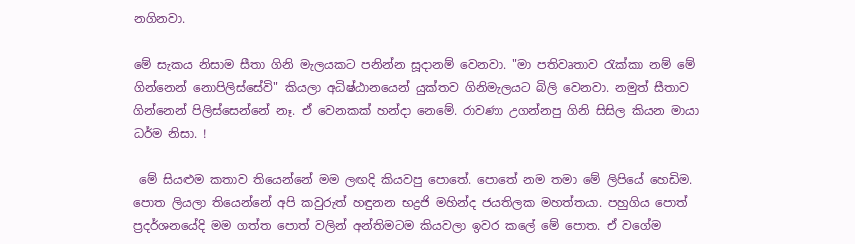නගිනවා.

මේ සැකය නිසාම සීතා ගිනි මැලයකට පනින්න සූදානම් වෙනවා. "මා පතිවෘතාව රැක්කා නම් මේ ගින්නෙන් නොපිලිස්සේවි" කියලා අධිෂ්ඨානයෙන් යුක්තව ගිනිමැලයට බිලි වෙනවා. නමුත් සීතාව ගින්නෙන් පිලිස්සෙන්නේ නෑ. ඒ වෙනකක් හන්දා නෙමේ. රාවණා උගන්නපු ගිනි සිසිල කියන මායා ධර්ම නිසා. !

 මේ සියළුම කතාව තියෙන්නේ මම ලඟදි කියවපු පොතේ. පොතේ නම තමා මේ ලිපියේ හෙඩිම. පොත ලියලා තියෙන්නේ අපි කවුරුත් හඳුනන භද්‍රජි මහින්ද ජයතිලක මහත්තයා. පහුගිය පොත් ප්‍රදර්ශනයේදි මම ගත්ත පොත් වලින් අන්තිමටම කියවලා ඉවර කලේ මේ පොත. ඒ වගේම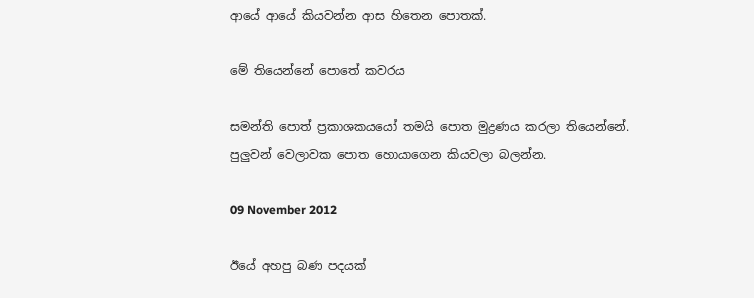ආයේ ආයේ කියවන්න ආස හිතෙන පොතක්.

මේ තියෙන්නේ පොතේ කවරය

සමන්ති පොත් ප්‍රකාශකයයෝ තමයි පොත මුද්‍රණය කරලා තියෙන්නේ. පුලුවන් වෙලාවක පොත හොයාගෙන කියවලා බලන්න.

09 November 2012

ඊයේ අහපු බණ පදයක්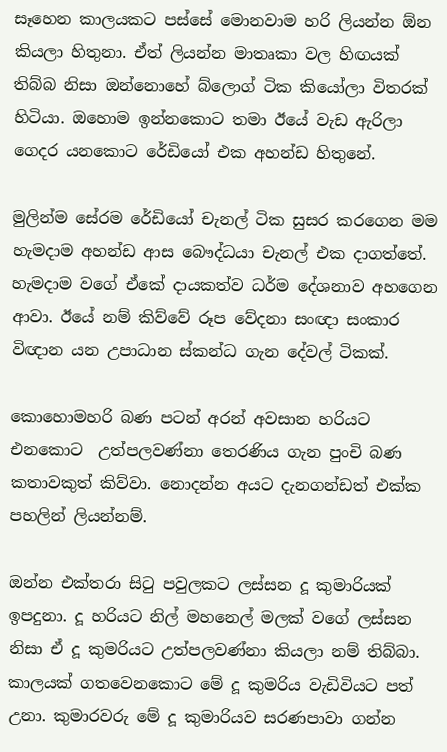සෑහෙන කාලයකට පස්සේ මොනවාම හරි ලියන්න ඕන කියලා හිතුනා. ඒත් ලියන්න මාතෘකා වල හිඟයක් තිබ්බ නිසා ඔන්නොහේ බ්ලොග් ටික කියෝලා විතරක්  හිටියා. ඔහොම ඉන්නකොට තමා ඊයේ වැඩ ඇරිලා ගෙදර යනකොට රේඩියෝ එක අහන්ඩ හිතුනේ.

මුලින්ම සේරම රේඩියෝ චැනල් ටික සුසර කරගෙන මම හැමදාම අහන්ඩ ආස බෞද්ධයා චැනල් එක දාගත්තේ. හැමදාම වගේ ඒකේ දායකත්ව ධර්ම දේශනාව අහගෙන ආවා. ඊයේ නම් කිව්වේ රූප වේදනා සංඥා සංකාර විඥාන යන උපාධාන ස්කන්ධ ගැන දේවල් ටිකක්.

කොහොමහරි බණ පටන් අරන් අවසාන හරියට එනකොට  උත්පලවණ්නා තෙරණිය ගැන පුංචි බණ කතාවකුත් කිව්වා. නොදන්න අයට දැනගන්ඩත් එක්ක පහලින් ලියන්නම්.

ඔන්න එක්තරා සිටු පවුලකට ලස්සන දූ කුමාරියක් ඉපදුනා. දූ හරියට නිල් මහනෙල් මලක් වගේ ලස්සන නිසා ඒ දූ කුමරියට උත්පලවණ්නා කියලා නම් තිබ්බා. කාලයක් ගතවෙනකොට මේ දූ කුමරිය වැඩිවියට පත් උනා. කුමාරවරු මේ දූ කුමාරියව සරණපාවා ගන්න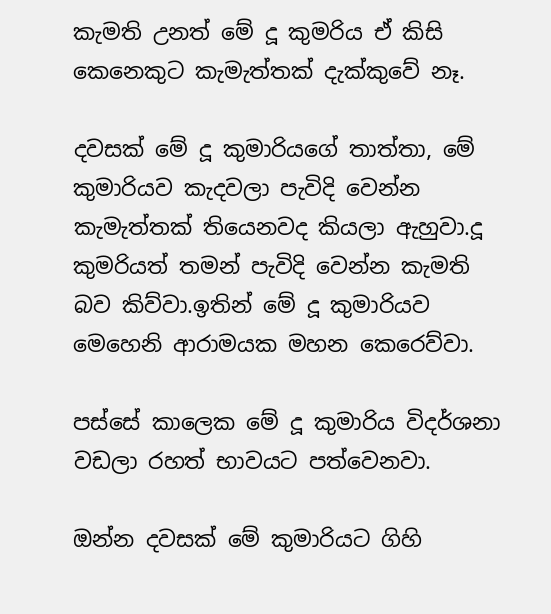කැමති උනත් මේ දූ කුමරිය ඒ කිසි කෙනෙකුට කැමැත්තක් දැක්කුවේ නෑ.

දවසක් මේ දූ කුමාරියගේ තාත්තා, මේ කුමාරියව කැදවලා පැවිදි වෙන්න කැමැත්තක් තියෙනවද කියලා ඇහුවා.දූ කුමරියත් තමන් පැවිදි වෙන්න කැමති බව කිව්වා.ඉතින් මේ දූ කුමාරියව මෙහෙනි ආරාමයක මහන කෙරෙව්වා.

පස්සේ කාලෙක මේ දූ කුමාරිය විදර්ශනා වඩලා රහත් භාවයට පත්වෙනවා.

ඔන්න දවසක් මේ කුමාරියට ගිහි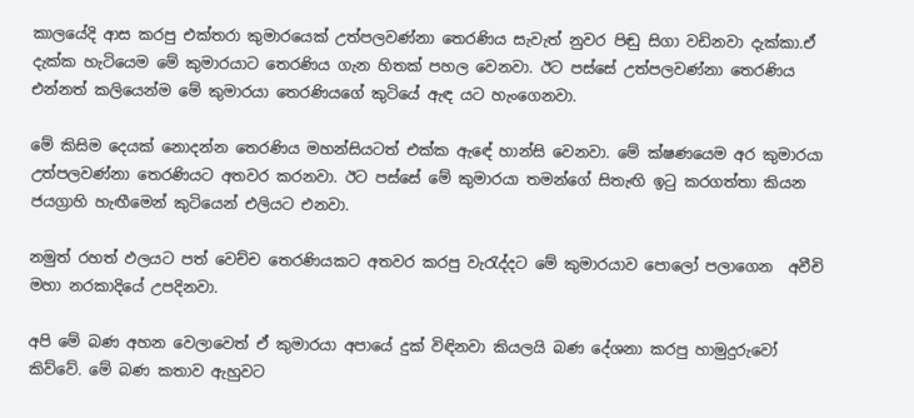කාලයේදි ආස කරපු එක්තරා කුමාරයෙක් උත්පලවණ්නා තෙරණිය සැවැත් නුවර පිඬු සිගා වඩිනවා දැක්කා.ඒ දැක්ක හැටියෙම මේ කුමාරයාට තෙරණිය ගැන හිතක් පහල වෙනවා. ඊට පස්සේ උත්පලවණ්නා තෙරණිය එන්නත් කලියෙන්ම මේ කුමාරයා තෙරණියගේ කුටියේ ඇඳ යට හැංගෙනවා.

මේ කිසිම දෙයක් නොදන්න තෙරණිය මහන්සියටත් එක්ක ඇඳේ හාන්සි වෙනවා. මේ ක්ෂණයෙම අර කුමාරයා උත්පලවණ්නා තෙරණියට අතවර කරනවා. ඊට පස්සේ මේ කුමාරයා තමන්ගේ සිතැඟි ඉටු කරගත්තා කියන ජයග්‍රාහි හැඟීමෙන් කුටියෙන් එලියට එනවා.

නමුත් රහත් ඵලයට පත් වෙච්ච තෙරණියකට අතවර කරපු වැරැද්දට මේ කුමාරයාව පොලෝ පලාගෙන  අවීචි මහා නරකාදියේ උපදිනවා.

අපි මේ බණ අහන වෙලාවෙත් ඒ කුමාරයා අපායේ දුක් විඳිනවා කියලයි බණ දේශනා කරපු හාමුදුරුවෝ කිව්වේ. මේ බණ කතාව ඇහුවට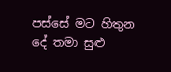පස්සේ මට හිතුන දේ තමා සුළු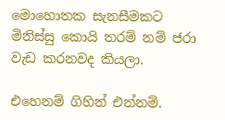මොහොතක සැනසීමකට මිනිස්සු කොයි තරම් නම් ජරා වැඩ කරනවද කියලා.

එහෙනම් ගිහින් එන්නම්.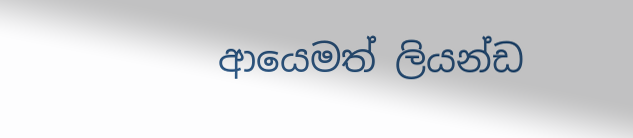ආයෙමත් ලියන්ඩ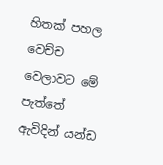හිතක් පහල වෙච්ච වෙලාවට මේ පැත්තේ ඇවිදින් යන්ඩ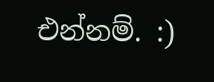එන්නම්. :)